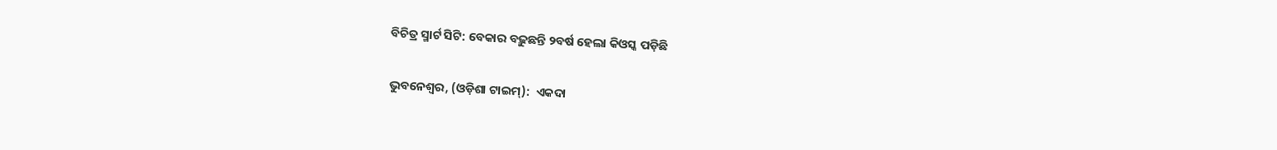ବିଚିତ୍ର ସ୍ମାର୍ଟ ସିଟି: ବେକାର ବଢ଼ୁଛନ୍ତି ୨ବର୍ଷ ହେଲା କିଓସ୍କ ପଡ଼ିଛି

ଭୁବନେଶ୍ଵର, (ଓଡ଼ିଶା ଟାଇମ୍‌):  ଏକଦା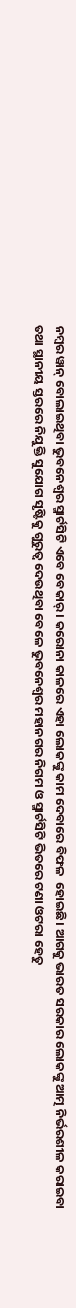ନମ୍ବର ୱାନ୍‌ ବୋଲାଇଥିବା ଭୁବନେଶ୍ଵର ସ୍ମାର୍ଟସିଟି ଏବେ ବେକାର୍‌। କରୋନା କାଳରେ ଏହା ଲୋକଙ୍କୁ କାମ ଦେବାରେ ବିଫଳ  ହୋଇଛି। ଆଗକୁ ଭାରତ ସରକାର ଲୋକଙ୍କୁ ଆତ୍ମ ନିର୍ଭରଶୀଳ କରାଇବା ତଥା ସ୍ଥାନୀୟ ସ୍ତରରେ ନିଯୁକ୍ତି ସୁଯୋଗ ସୃଷ୍ଟିକୁ ଗୁରୁତ୍ଵ ଦେଉଥିବା ବେଳେ ଭୁବନେଶ୍ଵର ମହାନଗର ନିଗମ ଓ ସ୍ମାର୍ଟସିଟି ଭିତରେ ଟଣା ଓଟରା ହେତୁ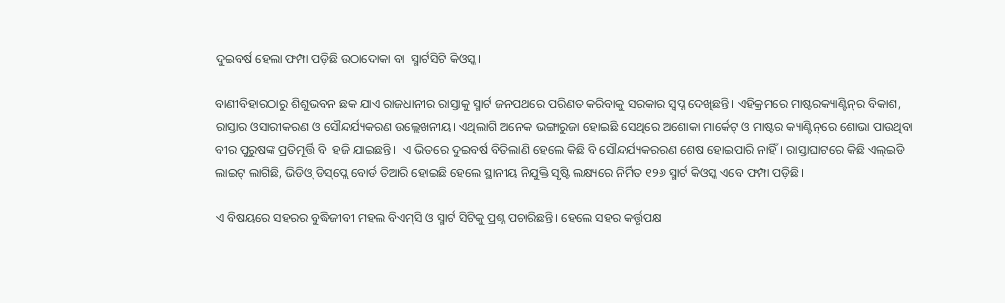ଦୁଇବର୍ଷ ହେଲା ଫମ୍ପା ପଡ଼ିଛି ଉଠାଦୋକା ବା  ସ୍ମାର୍ଟସିଟି କିଓସ୍କ।

ବାଣୀବିହାରଠାରୁ ଶିଶୁଭବନ ଛକ ଯାଏ ରାଜଧାନୀର ରାସ୍ତାକୁ ସ୍ମାର୍ଟ ଜନପଥରେ ପରିଣତ କରିବାକୁ ସରକାର ସ୍ଵପ୍ନ ଦେଖିଛନ୍ତି। ଏହିକ୍ରମରେ ମାଷ୍ଟରକ୍ୟାଣ୍ଟିନ୍‌ର ବିକାଶ, ରାସ୍ତାର ଓସାରୀକରଣ ଓ ସୌନ୍ଦର୍ଯ୍ୟକରଣ ଉଲ୍ଲେଖନୀୟ। ଏଥିଲାଗି ଅନେକ ଭଙ୍ଗାରୁଜା ହୋଇଛି ସେଥିରେ ଅଶୋକା ମାର୍କେଟ୍‌ ଓ ମାଷ୍ଟର କ୍ୟାଣ୍ଟିନ୍‌ରେ ଶୋଭା ପାଉଥିବା ବୀର ପୁରୁଷଙ୍କ ପ୍ରତିମୂର୍ତ୍ତି ବି  ହଜି ଯାଇଛନ୍ତି।  ଏ ଭିତରେ ଦୁଇବର୍ଷ ବିତିଲାଣି ହେଲେ କିଛି ବି ସୌନ୍ଦର୍ଯ୍ୟକରରଣ ଶେଷ ହୋଇପାରି ନାହିଁ। ରାସ୍ତାଘାଟରେ କିଛି ଏଲ୍‌ଇଡି ଲାଇଟ୍‌ ଲାଗିଛି, ଭିଡିଓ୍‌ ଡିସ୍‌ପ୍ଲେ ବୋର୍ଡ ତିଆରି ହୋଇଛି ହେଲେ ସ୍ଥାନୀୟ ନିଯୁକ୍ତି ସୃଷ୍ଟି ଲକ୍ଷ୍ୟରେ ନିର୍ମିତ ୧୨୬ ସ୍ମାର୍ଟ କିଓସ୍କ ଏବେ ଫମ୍ପା ପଡ଼ିଛି।

ଏ ବିଷୟରେ ସହରର ବୁଦ୍ଧିଜୀବୀ ମହଲ ବିଏମ୍‌ସି ଓ ସ୍ମାର୍ଟ ସିଟିକୁ ପ୍ରଶ୍ନ ପଚାରିଛନ୍ତି। ହେଲେ ସହର କର୍ତ୍ତୃପକ୍ଷ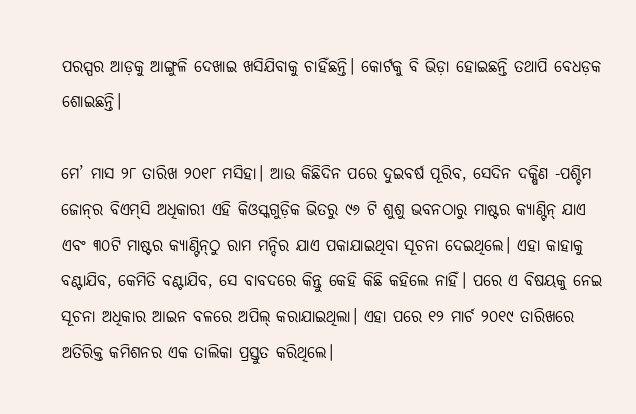ପରସ୍ପର ଆଡ଼କୁ ଆଙ୍ଗୁଳି ଦେଖାଇ ଖସିଯିବାକୁ ଚାହିଁଛନ୍ତି। କୋର୍ଟକୁ ବି ଭିଡ଼ା ହୋଇଛନ୍ତି ତଥାପି ବେଧଡ଼କ ଶୋଇଛନ୍ତି।

ମେ’ ମାସ ୨୮ ତାରିଖ ୨୦୧୮ ମସିହା। ଆଉ କିଛିଦିନ ପରେ ଦୁଇବର୍ଷ ପୂରିବ, ସେଦିନ ଦକ୍ଷିଣ -ପଶ୍ଚିମ ଜୋନ୍‌ର ବିଏମ୍‌ସି ଅଧିକାରୀ ଏହି କିଓସ୍କଗୁଡ଼ିକ ଭିତରୁ ୯୬ ଟି ଶୁଶୁ ଭବନଠାରୁ ମାଷ୍ଟର କ୍ୟାଣ୍ଟିନ୍‌ ଯାଏ ଏବଂ ୩୦ଟି ମାଷ୍ଟର କ୍ୟାଣ୍ଟିନ୍‌ଠୁ ରାମ ମନ୍ଦିର ଯାଏ ପକାଯାଇଥିବା ସୂଚନା ଦେଇଥିଲେ। ଏହା କାହାକୁ ବଣ୍ଟାଯିବ, କେମିତି ବଣ୍ଟାଯିବ, ସେ ବାବଦରେ କିନ୍ତୁ କେହି କିଛି କହିଲେ ନାହିଁ। ପରେ ଏ ବିଷୟକୁ ନେଇ ସୂଚନା ଅଧିକାର ଆଇନ ବଳରେ ଅପିଲ୍‌ କରାଯାଇଥିଲା। ଏହା ପରେ ୧୨ ମାର୍ଚ ୨୦୧୯ ତାରିଖରେ ଅତିରିକ୍ତ କମିଶନର ଏକ ତାଲିକା ପ୍ରସ୍ତୁତ କରିଥିଲେ।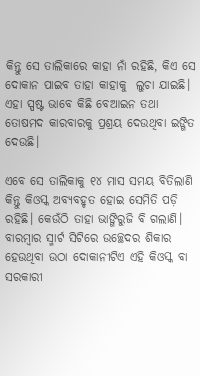କିନ୍ତୁ ସେ ତାଲିକାରେ କାହା ନାଁ ରହିଛି, କିଏ ସେ ଦୋକାନ ପାଇବ ତାହା କାହାକୁ  ଲୁଚା ଯାଇଛି। ଏହା ସ୍ପଷ୍ଟ ଭାବେ କିଛି ବେଆଇନ ତଥା ତୋଷମଦ କାରବାରକୁ ପ୍ରଶ୍ରୟ ଦେଉଥିବା ଇଙ୍ଗିତ ଦେଉଛି।

ଏବେ ସେ ତାଲିକାକୁ ୧୪ ମାସ ସମୟ ବିତିଲାଣି କିନ୍ତୁ କିଓସ୍କ ଅବ୍ୟବହୃତ ହୋଇ ସେମିତି ପଡ଼ି ରହିଛି। କେଉଁଠି ତାହା ଭାଙ୍ଗିରୁଜି ବି ଗଲାଣି। ବାରମ୍ବାର ସ୍ମାର୍ଟ ସିଟିରେ ଉଚ୍ଛେଦର ଶିକାର ହେଉଥିବା ଉଠା ଦୋକାନୀଟିଏ ଏହି କିଓସ୍କ ବା ସରକାରୀ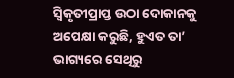ସ୍ଵିକୃତୀପ୍ରାପ୍ତ ଉଠା ଦୋକାନକୁ ଅପେକ୍ଷା କରୁଛି, ହୁଏତ ତା’ ଭାଗ୍ୟରେ ସେଥିରୁ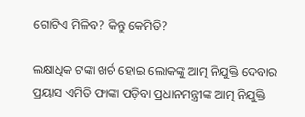ଗୋଟିଏ ମିଳିବ? କିନ୍ତୁ କେମିତି?

ଲକ୍ଷାଧିକ ଟଙ୍କା ଖର୍ଚ ହୋଇ ଲୋକଙ୍କୁ ଆତ୍ମ ନିଯୁକ୍ତି ଦେବାର ପ୍ରୟାସ ଏମିତି ଫାଙ୍କା ପଡ଼ିବା ପ୍ରଧାନମନ୍ତ୍ରୀଙ୍କ ଆତ୍ମ ନିଯୁକ୍ତି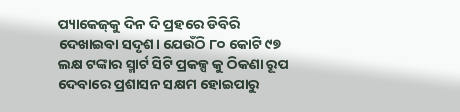ପ୍ୟାକେଜ୍‌କୁ ଦିନ ଦି ପ୍ରହରେ ଡିବିରି ଦେଖାଇବା ସଦୃଶ। ଯେଉଁଠି ୮୦ କୋଟି ୯୭ ଲକ୍ଷ ଟଙ୍କାର ସ୍ମାର୍ଟ ସିଟି ପ୍ରକଳ୍ପ କୁ ଠିକଣା ରୂପ ଦେବାରେ ପ୍ରଶାସନ ସକ୍ଷମ ହୋଇପାରୁ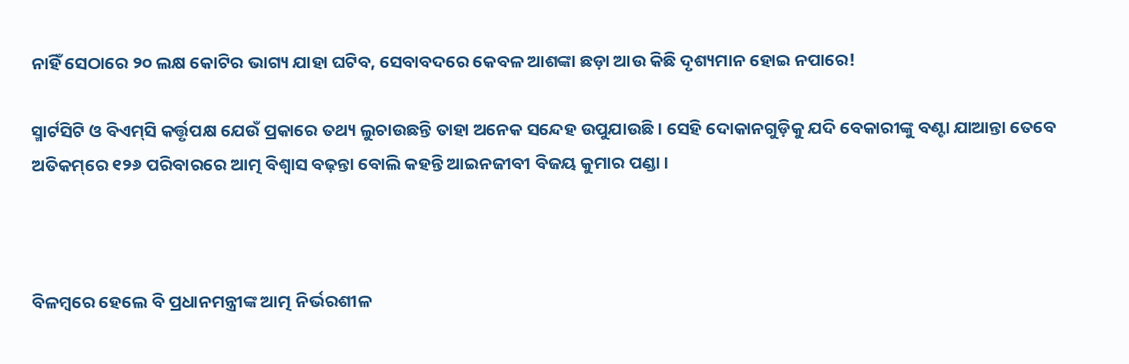ନାହିଁ ସେଠାରେ ୨୦ ଲକ୍ଷ କୋଟିର ଭାଗ୍ୟ ଯାହା ଘଟିବ, ସେବାବଦରେ କେବଳ ଆଶଙ୍କା ଛଡ଼ା ଆଉ କିଛି ଦୃଶ୍ୟମାନ ହୋଇ ନପାରେ!

ସ୍ମାର୍ଟସିଟି ଓ ବିଏମ୍‌ସି କର୍ତ୍ତୃପକ୍ଷ ଯେଉଁ ପ୍ରକାରେ ତଥ୍ୟ ଲୁଚାଉଛନ୍ତି ତାହା ଅନେକ ସନ୍ଦେହ ଉପୁଯାଉଛି। ସେହି ଦୋକାନଗୁଡ଼ିକୁ ଯଦି ବେକାରୀଙ୍କୁ ବଣ୍ଟା ଯାଆନ୍ତା ତେବେ ଅତିକମ୍‌ରେ ୧୨୬ ପରିବାରରେ ଆତ୍ମ ବିଶ୍ଵାସ ବଢ଼ନ୍ତା ବୋଲି କହନ୍ତି ଆଇନଜୀବୀ ବିଜୟ କୁମାର ପଣ୍ଡା।



ବିଳମ୍ବରେ ହେଲେ ବି ପ୍ରଧାନମନ୍ତ୍ରୀଙ୍କ ଆତ୍ମ ନିର୍ଭରଶୀଳ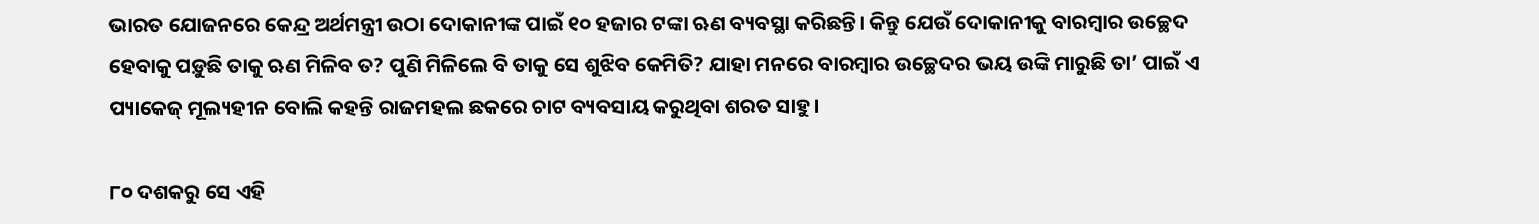ଭାରତ ଯୋଜନରେ କେନ୍ଦ୍ର ଅର୍ଥମନ୍ତ୍ରୀ ଉଠା ଦୋକାନୀଙ୍କ ପାଇଁ ୧୦ ହଜାର ଟଙ୍କା ଋଣ ବ୍ୟବସ୍ଥା କରିଛନ୍ତି। କିନ୍ତୁ ଯେଉଁ ଦୋକାନୀକୁ ବାରମ୍ବାର ଉଚ୍ଛେଦ ହେବାକୁ ପଡ଼ୁଛି ତାକୁ ଋଣ ମିଳିବ ତ? ପୁଣି ମିଳିଲେ ବି ତାକୁ ସେ ଶୁଝିବ କେମିତି? ଯାହା ମନରେ ବାରମ୍ବାର ଉଚ୍ଛେଦର ଭୟ ଉଙ୍କି ମାରୁଛି ତା’ ପାଇଁ ଏ ପ୍ୟାକେଜ୍‌ ମୂଲ୍ୟହୀନ ବୋଲି କହନ୍ତି ରାଜମହଲ ଛକରେ ଚାଟ ବ୍ୟବସାୟ କରୁଥିବା ଶରତ ସାହୁ।

୮୦ ଦଶକରୁ ସେ ଏହି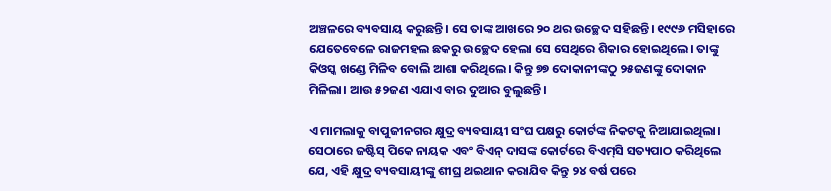ଅଞ୍ଚଳରେ ବ୍ୟବସାୟ କରୁଛନ୍ତି। ସେ ତାଙ୍କ ଆଖରେ ୨୦ ଥର ଉଚ୍ଛେଦ ସହିଛନ୍ତି। ୧୯୯୬ ମସିହାରେ ଯେତେବେଳେ ରାଜମହଲ ଛକରୁ ଉଚ୍ଛେଦ ହେଲା ସେ ସେଥିରେ ଶିକାର ହୋଇଥିଲେ। ତାଙ୍କୁ କିଓସ୍କ ଖଣ୍ଡେ ମିଳିବ ବୋଲି ଆଶା କରିଥିଲେ। କିନ୍ତୁ ୭୭ ଦୋକାନୀଙ୍କଠୁ ୨୫ଜଣଙ୍କୁ ଦୋକାନ ମିଳିଲା। ଆଉ ୫୨ଜଣ ଏଯାଏ ବାର ଦୁଆର ବୁଲୁଛନ୍ତି।

ଏ ମାମଲାକୁ ବାପୁଜୀନଗର କ୍ଷୁଦ୍ର ବ୍ୟବସାୟୀ ସଂଘ ପକ୍ଷରୁ କୋର୍ଟଙ୍କ ନିକଟକୁ ନିଆଯାଇଥିଲା। ସେଠାରେ ଜଷ୍ଟିସ୍‌ ପିକେ ନାୟକ ଏବଂ ବିଏନ୍‌ ଦାସଙ୍କ କୋର୍ଟରେ ବିଏମ୍‌ସି ସତ୍ୟପାଠ କରିଥିଲେ ଯେ, ଏହି କ୍ଷୁଦ୍ର ବ୍ୟବସାୟୀଙ୍କୁ ଶୀଘ୍ର ଥଇଥାନ କରାଯିବ କିନ୍ତୁ ୨୪ ବର୍ଷ ପରେ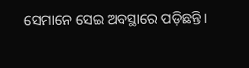ସେମାନେ ସେଇ ଅବସ୍ଥାରେ ପଡ଼ିଛନ୍ତି।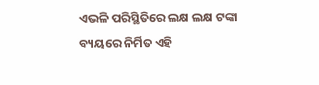ଏଭଳି ପରିସ୍ଥିତିରେ ଲକ୍ଷ ଲକ୍ଷ ଟଙ୍କା ବ୍ୟୟରେ ନିର୍ମିତ ଏହି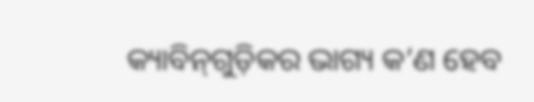କ୍ୟାବିନ୍‌ଗୁଡ଼ିକର ଭାଗ୍ୟ କ’ଣ ହେବ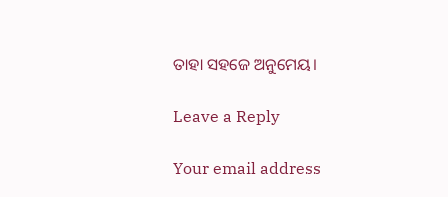ତାହା ସହଜେ ଅନୁମେୟ।

Leave a Reply

Your email address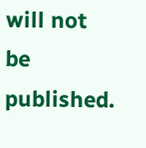will not be published.